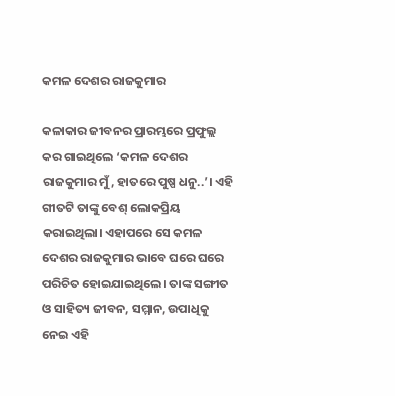କମଳ ଦେଶର ରାଜକୁମାର

କଳାକାର ଜୀବନର ପ୍ରାରମ୍ଭରେ ପ୍ରଫୁଲ୍ଲ କର ଗାଇଥିଲେ ‘କମଳ ଦେଶର ରାଜକୁମାର ମୁଁ, ହାତରେ ପୁଷ୍ପ ଧନୁ..’। ଏହି ଗୀତଟି ତାଙ୍କୁ ବେଶ୍‌ ଲୋକପ୍ରିୟ କରାଇଥିଲା। ଏହାପରେ ସେ କମଳ ଦେଶର ରାଜକୁମାର ଭାବେ ଘରେ ଘରେ ପରିଚିତ ହୋଇଯାଇଥିଲେ। ତାଙ୍କ ସଙ୍ଗୀତ ଓ ସାହିତ୍ୟ ଜୀବନ, ସମ୍ମାନ, ଉପାଧିକୁ ନେଇ ଏହି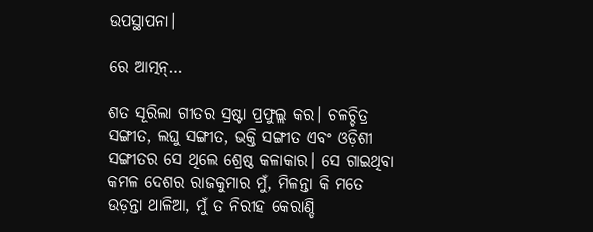ଉପସ୍ଥାପନା।

ରେ ଆତ୍ମନ୍‌…

ଶତ ସୂରିଲା ଗୀତର ସ୍ରଷ୍ଟା ପ୍ରଫୁଲ୍ଲ କର। ଚଳଚ୍ଚିତ୍ର ସଙ୍ଗୀତ, ଲଘୁ ସଙ୍ଗୀତ, ଭକ୍ତି ସଙ୍ଗୀତ ଏବଂ ଓଡ଼ିଶୀ ସଙ୍ଗୀତର ସେ ଥିଲେ ଶ୍ରେଷ୍ଠ କଳାକାର। ସେ ଗାଇଥିବା କମଳ ଦେଶର ରାଜକୁମାର ମୁଁ, ମିଳନ୍ତା କି ମତେ ଉଡ଼ନ୍ତା ଥାଳିଆ, ମୁଁ ତ ନିରୀହ କେରାଣ୍ଡି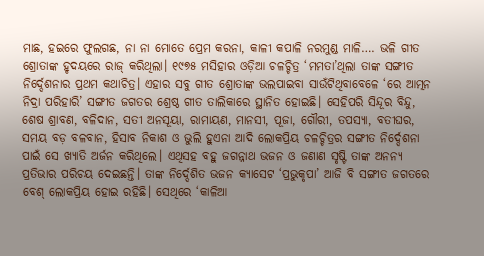ମାଛ, ହଇରେ ଫୁଲଗଛ, ନା ନା ମୋତେ ପ୍ରେମ କରନା, କାଳୀ କପାଳି ନରମୁଣ୍ଡ ମାଳି…. ଭଳି ଗୀତ ଶ୍ରୋତାଙ୍କ ହୃଦୟରେ ରାଜ୍‌ କରିଥିଲା। ୧୯୭୫ ମସିହାର ଓଡ଼ିଆ ଚଳଚ୍ଚିତ୍ର ‘ମମତା’ଥିଲା ତାଙ୍କ ସଙ୍ଗୀତ ନିର୍ଦ୍ଦେଶନାର ପ୍ରଥମ କଥାଚିତ୍ର। ଏହାର ସବୁ ଗୀତ ଶ୍ରୋତାଙ୍କ ଭଲପାଇବା ସାଉଁଟିଥିବାବେଳେ ‘ରେ ଆତ୍ମନ ନିଦ୍ରା ପରିହାରି’ ସଙ୍ଗୀତ ଜଗତର ଶ୍ରେଷ୍ଠ ଗୀତ ତାଲିକାରେ ସ୍ଥାନିତ ହୋଇଛି। ସେହିପରି ସିନ୍ଦୂର ବିନ୍ଦୁ, ଶେଷ ଶ୍ରାବଣ, ବଳିଦାନ, ସତୀ ଅନସୂୟା, ରାମାୟଣ, ମାନସୀ, ପୂଜା, ଗୌରୀ, ତପସ୍ୟା, ବତୀଘର, ସମୟ ବଡ଼ ବଳବାନ, ହିସାବ ନିକାଶ ଓ ଭୁଲି ହୁଏନା ଆଦି ଲୋକପ୍ରିୟ ଚଳଚ୍ଚିତ୍ରର ସଙ୍ଗୀତ ନିର୍ଦ୍ଦେଶନା ପାଇଁ ସେ ଖ୍ୟାତି ଅର୍ଜନ କରିଥିଲେ। ଏଥିସହ ବହୁ ଜଗନ୍ନାଥ ଭଜନ ଓ ଜଣାଣ ସୃଷ୍ଟି ତାଙ୍କ ଅନନ୍ୟ ପ୍ରତିଭାର ପରିଚୟ ଦେଇଛନ୍ତି। ତାଙ୍କ ନିର୍ଦ୍ଦେଶିତ ଭଜନ କ୍ୟାସେଟ ‘ପ୍ରଭୁକୃପା’ ଆଜି ବି ସଙ୍ଗୀତ ଜଗତରେ ବେଶ୍‌ ଲୋକପ୍ରିୟ ହୋଇ ରହିଛି। ସେଥିରେ ‘କାଳିଆ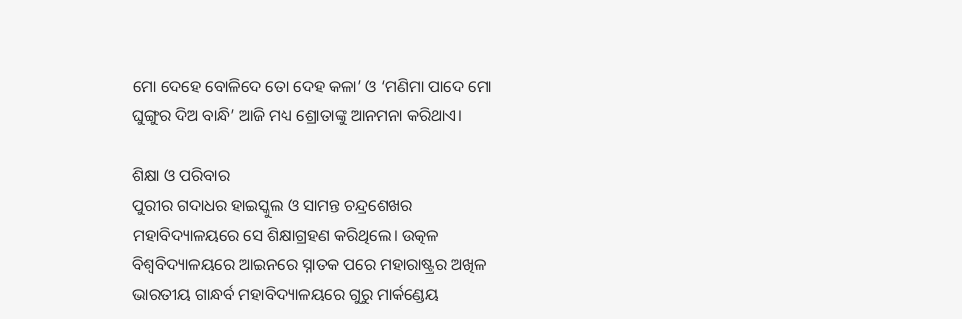ମୋ ଦେହେ ବୋଳିଦେ ତୋ ଦେହ କଳା’ ଓ ‘ମଣିମା ପାଦେ ମୋ ଘୁଙ୍ଗୁର ଦିଅ ବାନ୍ଧି’ ଆଜି ମଧ୍ୟ ଶ୍ରୋତାଙ୍କୁ ଆନମନା କରିଥାଏ।

ଶିକ୍ଷା ଓ ପରିବାର
ପୁରୀର ଗଦାଧର ହାଇସ୍କୁଲ ଓ ସାମନ୍ତ ଚନ୍ଦ୍ରଶେଖର ମହାବିଦ୍ୟାଳୟରେ ସେ ଶିକ୍ଷାଗ୍ରହଣ କରିଥିଲେ। ଉତ୍କଳ ବିଶ୍ୱବିଦ୍ୟାଳୟରେ ଆଇନରେ ସ୍ନାତକ ପରେ ମହାରାଷ୍ଟ୍ରର ଅଖିଳ ଭାରତୀୟ ଗାନ୍ଧର୍ବ ମହାବିଦ୍ୟାଳୟରେ ଗୁରୁ ମାର୍କଣ୍ଡେୟ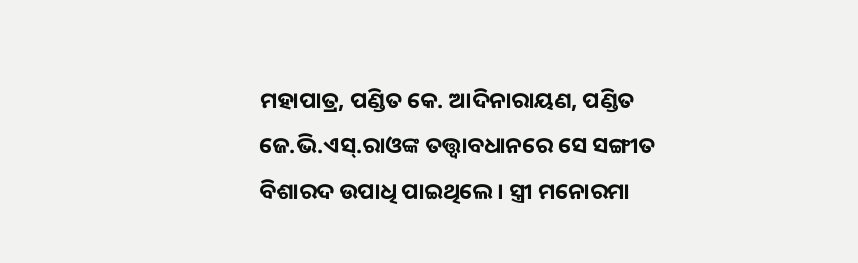ମହାପାତ୍ର, ପଣ୍ଡିତ କେ. ଆଦିନାରାୟଣ, ପଣ୍ଡିତ ଜେ.ଭି.ଏସ୍‌.ରାଓଙ୍କ ତତ୍ତ୍ୱାବଧାନରେ ସେ ସଙ୍ଗୀତ ବିଶାରଦ ଉପାଧି ପାଇଥିଲେ। ସ୍ତ୍ରୀ ମନୋରମା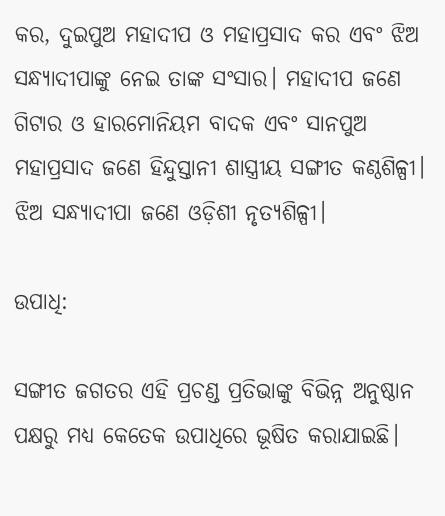କର, ଦୁଇପୁଅ ମହାଦୀପ ଓ ମହାପ୍ରସାଦ କର ଏବଂ ଝିଅ ସନ୍ଧ୍ୟାଦୀପାଙ୍କୁ ନେଇ ତାଙ୍କ ସଂସାର। ମହାଦୀପ ଜଣେ ଗିଟାର ଓ ହାରମୋନିୟମ ବାଦକ ଏବଂ ସାନପୁଅ ମହାପ୍ରସାଦ ଜଣେ ହିନ୍ଦୁସ୍ତାନୀ ଶାସ୍ତ୍ରୀୟ ସଙ୍ଗୀତ କଣ୍ଠଶିଳ୍ପୀ। ଝିଅ ସନ୍ଧ୍ୟାଦୀପା ଜଣେ ଓଡ଼ିଶୀ ନୃତ୍ୟଶିଳ୍ପୀ।

ଉପାଧି:

ସଙ୍ଗୀତ ଜଗତର ଏହି ପ୍ରଚଣ୍ଡ ପ୍ରତିଭାଙ୍କୁ ବିଭିନ୍ନ ଅନୁଷ୍ଠାନ ପକ୍ଷରୁ ମଧ୍ୟ କେତେକ ଉପାଧିରେ ଭୂଷିତ କରାଯାଇଛି।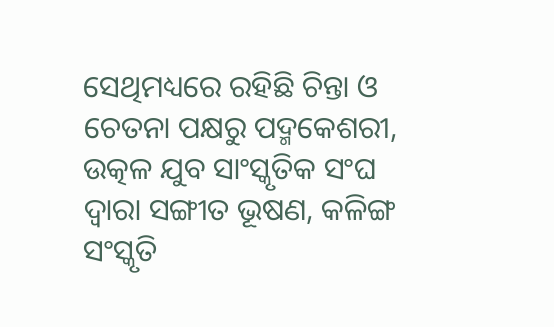ସେଥିମଧ୍ୟରେ ରହିଛି ଚିନ୍ତା ଓ ଚେତନା ପକ୍ଷରୁ ପଦ୍ମକେଶରୀ, ଉତ୍କଳ ଯୁବ ସାଂସ୍କୃତିକ ସଂଘ ଦ୍ୱାରା ସଙ୍ଗୀତ ଭୂଷଣ, କଳିଙ୍ଗ ସଂସ୍କୃତି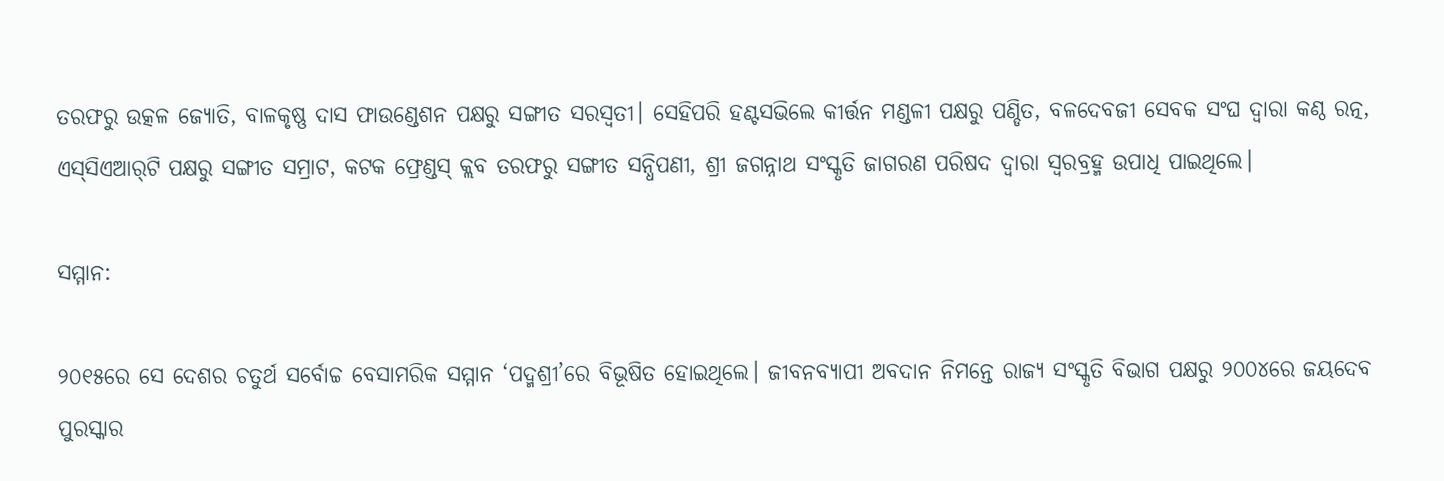ତରଫରୁ ଉତ୍କଳ ଜ୍ୟୋତି, ବାଳକୃଷ୍ଣ ଦାସ ଫାଉଣ୍ଡେଶନ ପକ୍ଷରୁ ସଙ୍ଗୀତ ସରସ୍ବତୀ। ସେହିପରି ହଣ୍ଟସଭିଲେ କୀର୍ତ୍ତନ ମଣ୍ଡଳୀ ପକ୍ଷରୁ ପଣ୍ଡିତ, ବଳଦେବଜୀ ସେବକ ସଂଘ ଦ୍ୱାରା କଣ୍ଠ ରତ୍ନ, ଏସ୍‌ସିଏଆର୍‌ଟି ପକ୍ଷରୁ ସଙ୍ଗୀତ ସମ୍ରାଟ, କଟକ ଫ୍ରେଣ୍ଡସ୍‌ କ୍ଲବ ତରଫରୁ ସଙ୍ଗୀତ ସନ୍ଧିପଣୀ, ଶ୍ରୀ ଜଗନ୍ନାଥ ସଂସ୍କୃତି ଜାଗରଣ ପରିଷଦ ଦ୍ୱାରା ସ୍ବରବ୍ରହ୍ମ ଉପାଧି ପାଇଥିଲେ।

ସମ୍ମାନ:

୨୦୧୫ରେ ସେ ଦେଶର ଚତୁର୍ଥ ସର୍ବୋଚ୍ଚ ବେସାମରିକ ସମ୍ମାନ ‘ପଦ୍ମଶ୍ରୀ’ରେ ବିଭୂଷିତ ହୋଇଥିଲେ। ଜୀବନବ୍ୟାପୀ ଅବଦାନ ନିମନ୍ତେ ରାଜ୍ୟ ସଂସ୍କୃତି ବିଭାଗ ପକ୍ଷରୁ ୨୦୦୪ରେ ଜୟଦେବ ପୁରସ୍କାର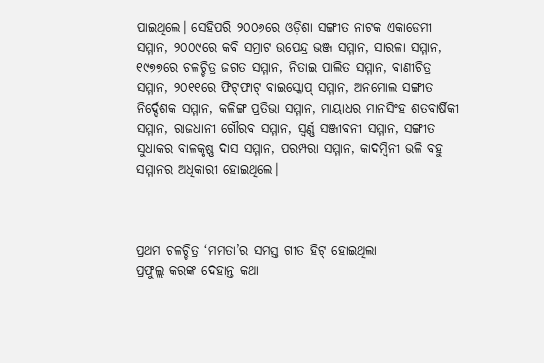ପାଇଥିଲେ। ସେହିପରି ୨୦୦୬ରେ ଓଡ଼ିଶା ସଙ୍ଗୀତ ନାଟକ ଏକାଡେମୀ ସମ୍ମାନ, ୨୦୦୯ରେ କବି ସମ୍ରାଟ ଉପେନ୍ଦ୍ର ଭଞ୍ଜ ସମ୍ମାନ, ସାରଳା ସମ୍ମାନ, ୧୯୭୭ରେ ଚଳଚ୍ଚିତ୍ର ଜଗତ ସମ୍ମାନ, ନିତାଇ ପାଲିତ ସମ୍ମାନ, ବାଣୀଚିତ୍ର ସମ୍ମାନ, ୨୦୧୧ରେ ଫିଟ୍‌ଫାଟ୍‌ ବାଇସ୍କୋପ୍‌ ସମ୍ମାନ, ଅନମୋଲ ସଙ୍ଗୀତ ନିର୍ଦ୍ଦେଶକ ସମ୍ମାନ, କଳିଙ୍ଗ ପ୍ରତିଭା ସମ୍ମାନ, ମାୟାଧର ମାନସିଂହ ଶତବାର୍ଷିକୀ ସମ୍ମାନ, ରାଜଧାନୀ ଗୌରବ ସମ୍ମାନ, ସ୍ବର୍ଣ୍ଣ ସଞ୍ଜୀବନୀ ସମ୍ମାନ, ସଙ୍ଗୀତ ସୁଧାକର ବାଳକୃଷ୍ଣ ଦାସ ସମ୍ମାନ, ପରମ୍ପରା ସମ୍ମାନ, କାଦମ୍ବିନୀ ଭଳି ବହୁ ସମ୍ମାନର ଅଧିକାରୀ ହୋଇଥିଲେ।



ପ୍ରଥମ ଚଳଚ୍ଚିତ୍ର ‘ମମତା’ର ସମସ୍ତ ଗୀତ ହିଟ୍‌ ହୋଇଥିଲା
ପ୍ରଫୁଲ୍ଲ କରଙ୍କ ଦେହାନ୍ତ କଥା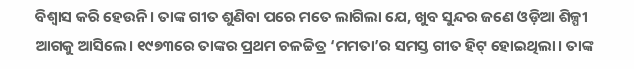ବିଶ୍ୱାସ କରି ହେଉନି। ତାଙ୍କ ଗୀତ ଶୁଣିବା ପରେ ମତେ ଲାଗିଲା ଯେ, ଖୁବ ସୁନ୍ଦର ଜଣେ ଓଡ଼ିଆ ଶିଳ୍ପୀ ଆଗକୁ ଆସିଲେ। ୧୯୭୩ରେ ତାଙ୍କର ପ୍ରଥମ ଚଳଚ୍ଚିତ୍ର ‘ମମତା’ର ସମସ୍ତ ଗୀତ ହିଟ୍‌ ହୋଇଥିଲା। ତାଙ୍କ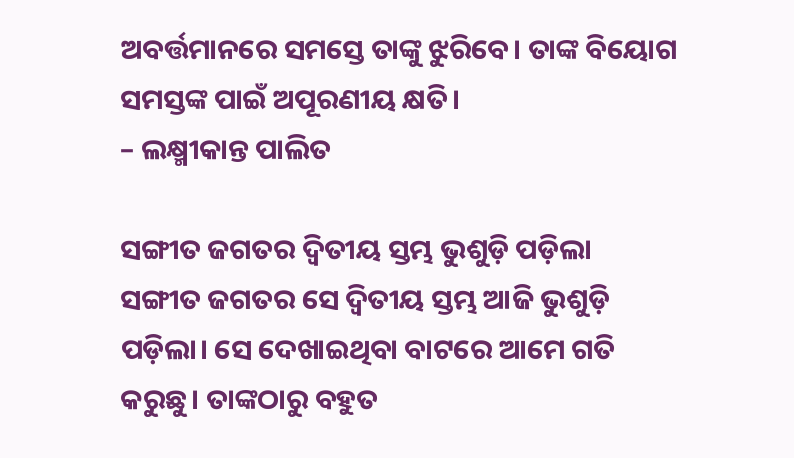ଅବର୍ତ୍ତମାନରେ ସମସ୍ତେ ତାଙ୍କୁ ଝୁରିବେ। ତାଙ୍କ ବିୟୋଗ ସମସ୍ତଙ୍କ ପାଇଁ ଅପୂରଣୀୟ କ୍ଷତି।
– ଲକ୍ଷ୍ମୀକାନ୍ତ ପାଲିତ

ସଙ୍ଗୀତ ଜଗତର ଦ୍ୱିତୀୟ ସ୍ତମ୍ଭ ଭୁଶୁଡ଼ି ପଡ଼ିଲା
ସଙ୍ଗୀତ ଜଗତର ସେ ଦ୍ୱିତୀୟ ସ୍ତମ୍ଭ ଆଜି ଭୁଶୁଡ଼ି ପଡ଼ିଲା। ସେ ଦେଖାଇଥିବା ବାଟରେ ଆମେ ଗତି କରୁଛୁ। ତାଙ୍କଠାରୁ ବହୁତ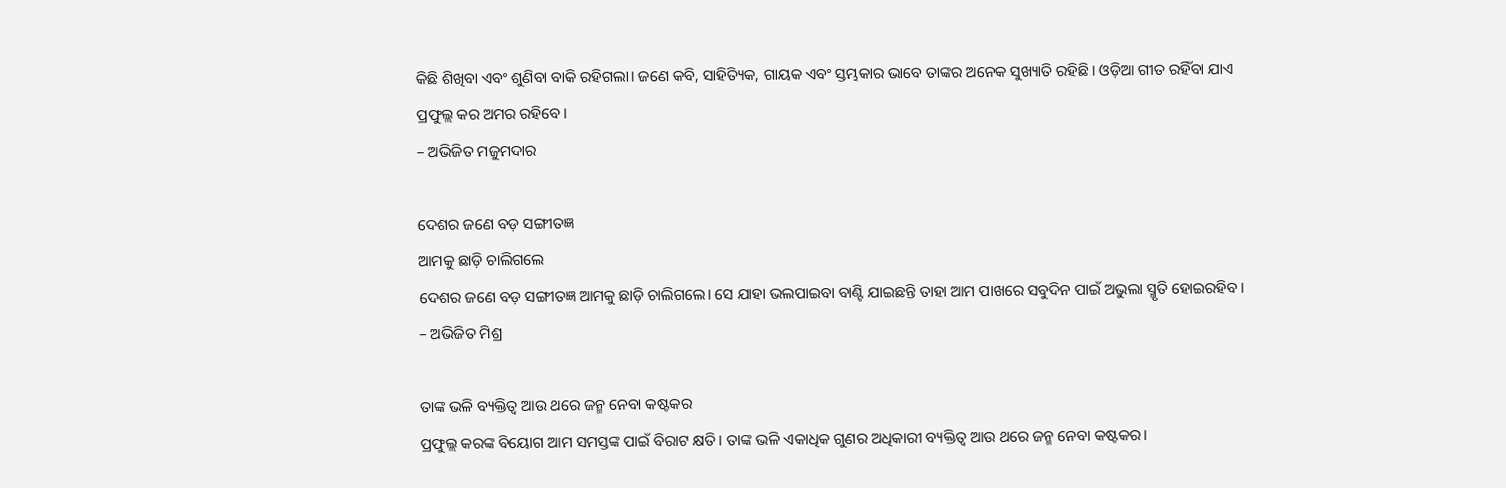କିଛି ଶିଖିବା ଏବଂ ଶୁଣିବା ବାକି ରହିଗଲା। ଜଣେ କବି, ସାହିତ୍ୟିକ, ଗାୟକ ଏବଂ ସ୍ତମ୍ଭକାର ଭାବେ ତାଙ୍କର ଅନେକ ସୁଖ୍ୟାତି ରହିଛି। ଓଡ଼ିଆ ଗୀତ ରହିଁବା ଯାଏ ପ୍ରଫୁଲ୍ଲ କର ଅମର ରହିବେ।
– ଅଭିଜିତ ମଜୁମଦାର

ଦେଶର ଜଣେ ବଡ଼ ସଙ୍ଗୀତଜ୍ଞ
ଆମକୁ ଛାଡ଼ି ଚାଲିଗଲେ
ଦେଶର ଜଣେ ବଡ଼ ସଙ୍ଗୀତଜ୍ଞ ଆମକୁ ଛାଡ଼ି ଚାଲିଗଲେ। ସେ ଯାହା ଭଲପାଇବା ବାଣ୍ଟି ଯାଇଛନ୍ତି ତାହା ଆମ ପାଖରେ ସବୁଦିନ ପାଇଁ ଅଭୁଲା ସ୍ମୃତି ହୋଇରହିବ।
– ଅଭିଜିତ ମିଶ୍ର

ତାଙ୍କ ଭଳି ବ୍ୟକ୍ତିତ୍ୱ ଆଉ ଥରେ ଜନ୍ମ ନେବା କଷ୍ଟକର
ପ୍ରଫୁଲ୍ଲ କରଙ୍କ ବିୟୋଗ ଆମ ସମସ୍ତଙ୍କ ପାଇଁ ବିରାଟ କ୍ଷତି। ତାଙ୍କ ଭଳି ଏକାଧିକ ଗୁଣର ଅଧିକାରୀ ବ୍ୟକ୍ତିତ୍ୱ ଆଉ ଥରେ ଜନ୍ମ ନେବା କଷ୍ଟକର।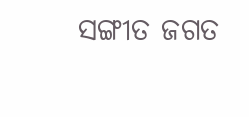ସଙ୍ଗୀତ ଜଗତ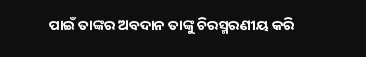ପାଇଁ ତାଙ୍କର ଅବଦାନ ତାଙ୍କୁ ଚିରସ୍ମରଣୀୟ କରି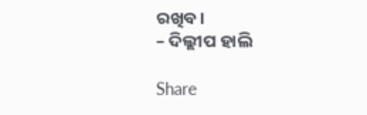ରଖିବ।
– ଦିଲ୍ଲୀପ ହାଲି

Share